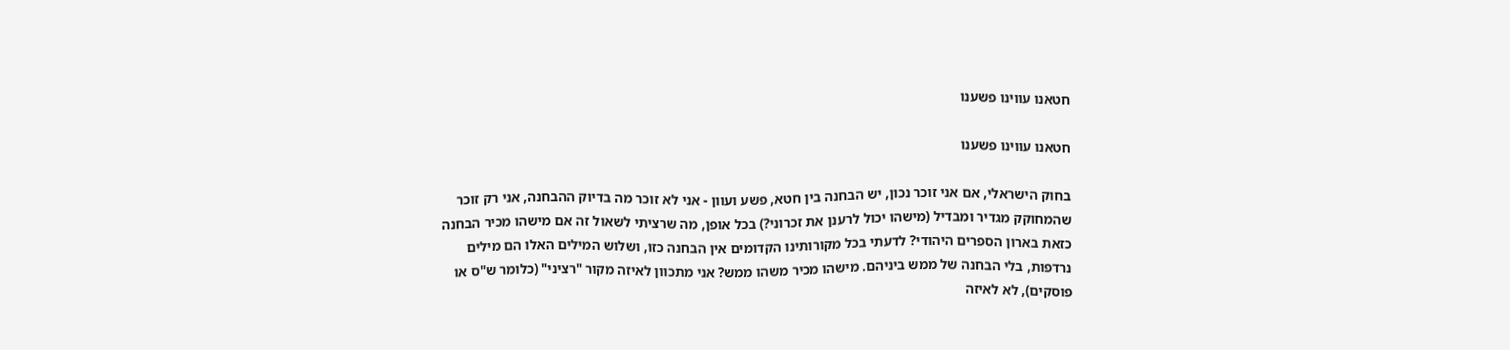חטאנו עווינו פשענו

חטאנו עווינו פשענו

בחוק הישראלי, אם אני זוכר נכון, יש הבחנה בין חטא, פשע ועוון - אני לא זוכר מה בדיוק ההבחנה, אני רק זוכר שהמחוקק מגדיר ומבדיל (מישהו יכול לרענן את זכרוני?) בכל אופן, מה שרציתי לשאול זה אם מישהו מכיר הבחנה כזאת בארון הספרים היהודי? לדעתי בכל מקורותינו הקדומים אין הבחנה כזו, ושלוש המילים האלו הם מילים נרדפות, בלי הבחנה של ממש ביניהם. מישהו מכיר משהו ממש? אני מתכוון לאיזה מקור "רציני" (כלומר ש"ס או פוסקים), לא לאיזה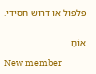פלפול או דרוש חסידי.


אוֹחַ

New member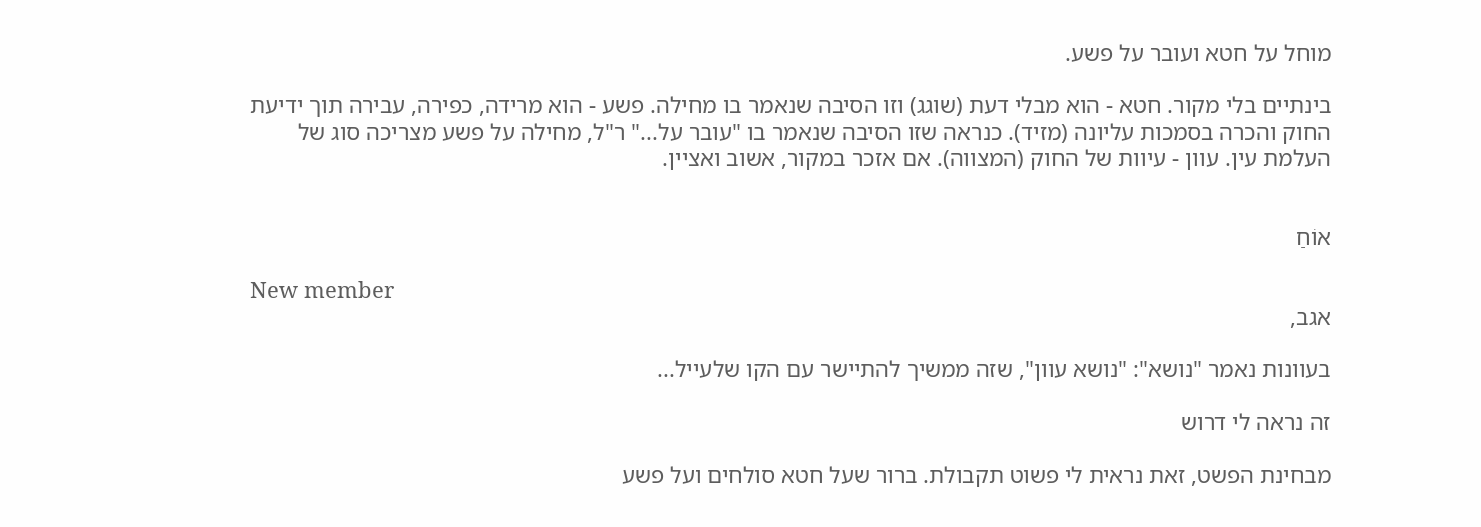מוחל על חטא ועובר על פשע.

בינתיים בלי מקור. חטא - הוא מבלי דעת (שוגג) וזו הסיבה שנאמר בו מחילה. פשע - הוא מרידה, כפירה, עבירה תוך ידיעת החוק והכרה בסמכות עליונה (מזיד). כנראה שזו הסיבה שנאמר בו "עובר על..." ר"ל, מחילה על פשע מצריכה סוג של העלמת עין. עוון - עיוות של החוק (המצווה). אם אזכר במקור, אשוב ואציין.


אוֹחַ

New member
אגב,

בעוונות נאמר "נושא": "נושא עוון", שזה ממשיך להתיישר עם הקו שלעייל...

זה נראה לי דרוש

מבחינת הפשט, זאת נראית לי פשוט תקבולת. ברור שעל חטא סולחים ועל פשע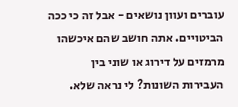עוברים ועוון נושאים - אבל זה כי ככה הביטויים. אתה חושב שהם איכשהו מרמזים על דירוג או שוני בין העבירות השונות? לי נראה שלא.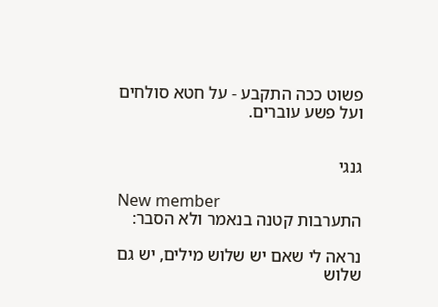פשוט ככה התקבע - על חטא סולחים ועל פשע עוברים.


גנגי

New member
התערבות קטנה בנאמר ולא הסבר:

נראה לי שאם יש שלוש מילים, יש גם שלוש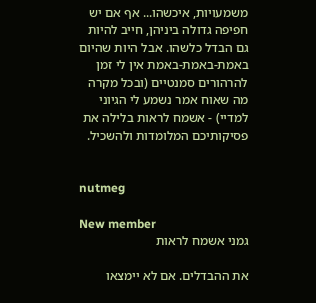משמעויות, איכשהו... אף אם יש חפיפה גדולה ביניהן, חייב להיות גם הבדל כלשהו. אבל היות שהיום באמת-באמת-באמת אין לי זמן להרהורים סמנטיים (ובכל מקרה מה שאוח אמר נשמע לי הגיוני למדיי) - אשמח לראות בלילה את פסיקותיכם המלומדות ולהשכיל.


nutmeg

New member
גמני אשמח לראות

את ההבדלים. אם לא יימצאו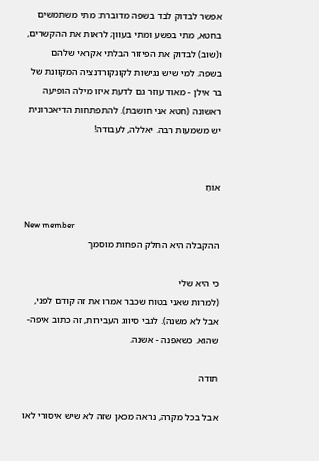אפשר לבדוק לבד בשפה מדוברת: מתי משתמשים בחטא, מתי בפשע ומתי בעוון; לראות את ההקשרים, ו(שוב) לבדוק את הפיזור הבלתי אקראי שלהם בשפה. למי שיש נגישות לקונקורדנציה המקוונת של בר אילן - מאוד עוזר גם לדעת איזו מילה הופיעה ראשונה (חטא אני חושבת). להתפתחות הדיאכרונית יש משמעות רבה. יאללה, לעבודה!


אוֹחַ

New member
ההקבלה היא החלק הפחות מוסמך

כי היא שלי
(למרות שאני בטוח שכבר אמרו את זה קודם לפני, אבל לא משנה). לגבי סיווג העבירות, זה כתוב איפה-שהוא. כשאפנה - אשנה.

תודה

אבל בכל מקרה, נראה מכאן שזה לא שיש איסורי לאו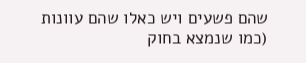שהם פשעים ויש כאלו שהם עוונות (כמו שנמצא בחוק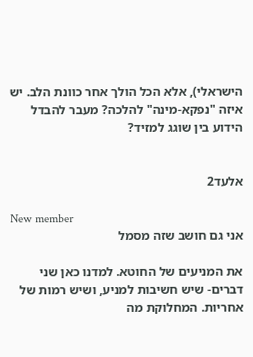הישראלי), אלא הכל הולך אחר כוונת הלב. יש איזה "נפקא-מינה" להלכה? מעבר להבדל הידוע בין שוגג למזיד?


אלעד2

New member
אני גם חושב שזה מסמל

את המניעים של החוטא. למדנו כאן שני דברים- שיש חשיבות למניע, ושיש רמות של אחריות. המחלוקת מה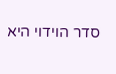סדר הוידוי היא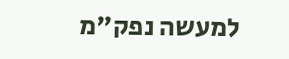למעשה נפק"מ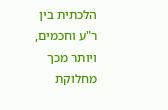הלכתית בין ר"ע וחכמים, ויותר מכך מחלוקת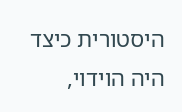היסטורית כיצד היה הוידוי,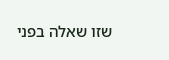שזו שאלה בפני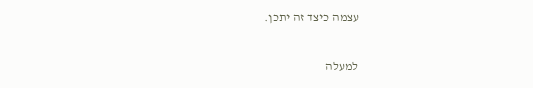עצמה כיצד זה יתכן.

למעלה